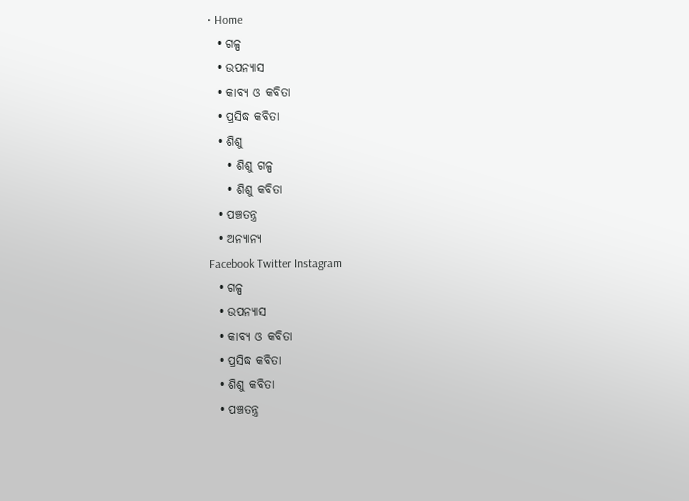• Home
  • ଗଳ୍ପ
  • ଉପନ୍ୟାସ
  • କାବ୍ୟ ଓ କବିତା
  • ପ୍ରସିଦ୍ଧ କବିତା
  • ଶିଶୁ
    • ଶିଶୁ ଗଳ୍ପ
    • ଶିଶୁ କବିତା
  • ପଞ୍ଚତନ୍ତ୍ର
  • ଅନ୍ୟାନ୍ୟ
Facebook Twitter Instagram
  • ଗଳ୍ପ
  • ଉପନ୍ୟାସ
  • କାବ୍ୟ ଓ କବିତା
  • ପ୍ରସିଦ୍ଧ କବିତା
  • ଶିଶୁ କବିତା
  • ପଞ୍ଚତନ୍ତ୍ର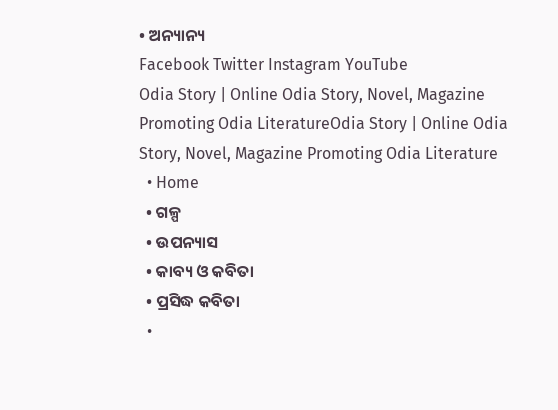• ଅନ୍ୟାନ୍ୟ
Facebook Twitter Instagram YouTube
Odia Story | Online Odia Story, Novel, Magazine Promoting Odia LiteratureOdia Story | Online Odia Story, Novel, Magazine Promoting Odia Literature
  • Home
  • ଗଳ୍ପ
  • ଉପନ୍ୟାସ
  • କାବ୍ୟ ଓ କବିତା
  • ପ୍ରସିଦ୍ଧ କବିତା
  •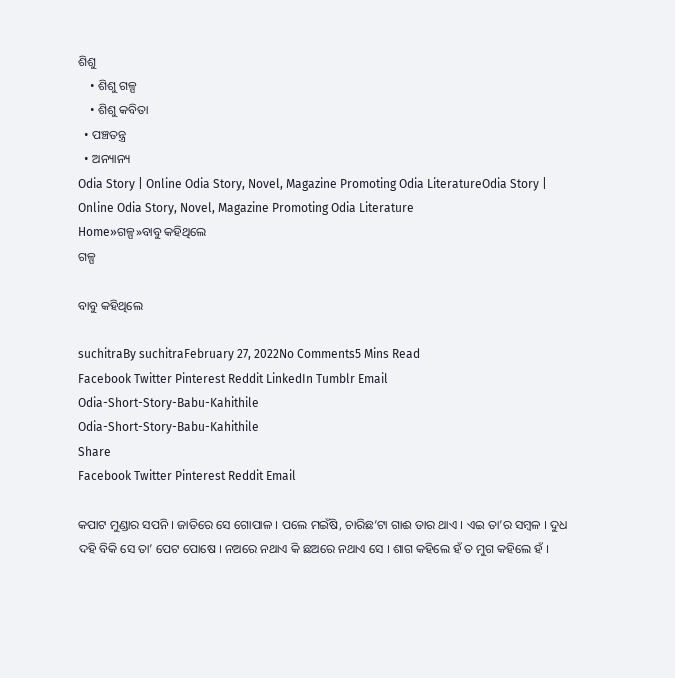ଶିଶୁ
    • ଶିଶୁ ଗଳ୍ପ
    • ଶିଶୁ କବିତା
  • ପଞ୍ଚତନ୍ତ୍ର
  • ଅନ୍ୟାନ୍ୟ
Odia Story | Online Odia Story, Novel, Magazine Promoting Odia LiteratureOdia Story | Online Odia Story, Novel, Magazine Promoting Odia Literature
Home»ଗଳ୍ପ»ବାବୁ କହିଥିଲେ
ଗଳ୍ପ

ବାବୁ କହିଥିଲେ

suchitraBy suchitraFebruary 27, 2022No Comments5 Mins Read
Facebook Twitter Pinterest Reddit LinkedIn Tumblr Email
Odia-Short-Story-Babu-Kahithile
Odia-Short-Story-Babu-Kahithile
Share
Facebook Twitter Pinterest Reddit Email

କପାଟ ମୁଣ୍ଡାର ସପନି । ଜାତିରେ ସେ ଗୋପାଳ । ପଲେ ମଇଁଷି, ଚାରିଛ’ଟା ଗାଈ ତାର ଥାଏ । ଏଇ ତା’ର ସମ୍ବଳ । ଦୁଧ ଦହି ବିକି ସେ ତା’ ପେଟ ପୋଷେ । ନଅରେ ନଥାଏ କି ଛଅରେ ନଥାଏ ସେ । ଶାଗ କହିଲେ ହଁ ତ ମୁଗ କହିଲେ ହଁ ।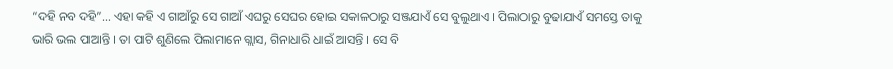“ଦହି ନବ ଦହି”… ଏହା କହି ଏ ଗାଆଁରୁ ସେ ଗାଆଁ ଏଘରୁ ସେଘର ହୋଇ ସକାଳଠାରୁ ସଞ୍ଜଯାଏଁ ସେ ବୁଲୁଥାଏ । ପିଲାଠାରୁ ବୁଢାଯାଏଁ ସମସ୍ତେ ତାକୁ ଭାରି ଭଲ ପାଆନ୍ତି । ତା ପାଟି ଶୁଣିଲେ ପିଲାମାନେ ଗ୍ଲାସ, ଗିନାଧାରି ଧାଇଁ ଆସନ୍ତି । ସେ ବି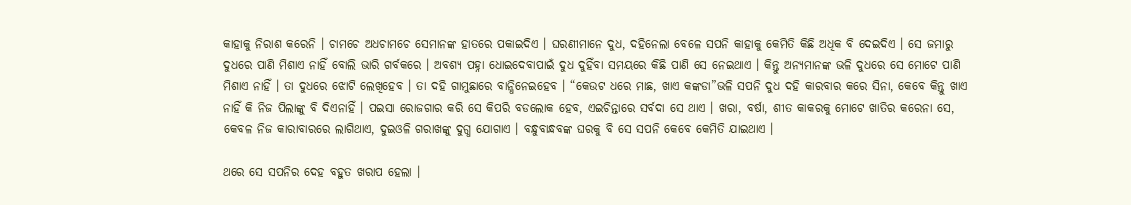କାହାକୁ ନିରାଶ କରେନି । ଚାମଚେ ଅଧଚାମଚେ ସେମାନଙ୍କ ହାତରେ ପକାଇଦିଏ । ଘରଣୀମାନେ ଦୁଧ, ଦହିନେଲା ବେଳେ ସପନି କାହାକୁ କେମିତି କିଛି ଅଧିକ ବି ଦେଇଦିଏ । ସେ ଜମାରୁ ଦୁଧରେ ପାଣି ମିଶାଏ ନାହିଁ ବୋଲି ଭାରି ଗର୍ବକରେ । ଅବଶ୍ୟ ପହ୍ନା ଧୋଇଦେବାପାଇଁ ଦୁଧ ଦୁହିଁବା ସମୟରେ କିଛି ପାଣି ସେ ନେଇଥାଏ । କିନ୍ତୁ ଅନ୍ୟମାନଙ୍କ ଭଳି ଦୁଧରେ ସେ ମୋଟେ ପାଣି ମିଶାଏ ନାହିଁ । ତା ଦୁଧରେ ଝୋଟି ଲେଖିହେବ । ତା ଦହି ଗାମୁଛାରେ ବାନ୍ଧିନେଇହେବ । “କେଉଟ ଧରେ ମାଛ, ଖାଏ କଙ୍କଡା”ଭଳି ସପନି ଦୁଧ ଦହି କାରବାର କରେ ସିନା, କେବେ କିନ୍ତୁ ଖାଏ ନାହିଁ କି ନିଜ ପିଲାଙ୍କୁ ବି ଦିଏନାହିଁ । ପଇସା ରୋଜଗାର କରି ସେ କିପରି ବଡଲୋକ ହେବ, ଏଇଚିନ୍ତାରେ ସର୍ବଦା ସେ ଥାଏ । ଖରା, ବର୍ଷା, ଶୀତ କାକରକୁ ମୋଟେ ଖାତିର କରେନା ସେ, କେବଳ ନିଜ କାରାବାରରେ ଲାଗିଥାଏ, ଦୁଇଓଳି ଗରାଖଙ୍କୁ ଦୁଗ୍ଧ ଯୋଗାଏ । ବନ୍ଧୁବାନ୍ଧବଙ୍କ ଘରକୁ ବି ସେ ସପନି କେବେ କେମିତି ଯାଇଥାଏ ।

ଥରେ ସେ ସପନିର ଦେହ ବହୁତ ଖରାପ ହେଲା ।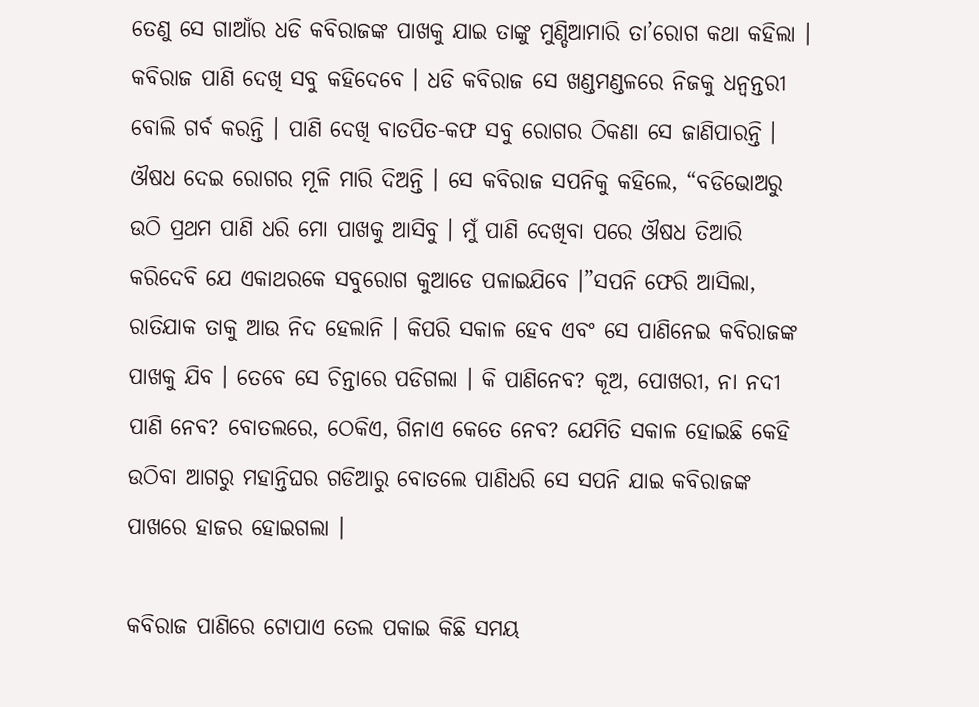ତେଣୁ ସେ ଗାଆଁର ଧଡି କବିରାଜଙ୍କ ପାଖକୁ ଯାଇ ତାଙ୍କୁ ମୁଣ୍ଡିଆମାରି ତା’ରୋଗ କଥା କହିଲା । କବିରାଜ ପାଣି ଦେଖି ସବୁ କହିଦେବେ । ଧଡି କବିରାଜ ସେ ଖଣ୍ଡମଣ୍ଡଳରେ ନିଜକୁ ଧନ୍ୱନ୍ତରୀ ବୋଲି ଗର୍ବ କରନ୍ତି । ପାଣି ଦେଖି ବାତପିତ-କଫ ସବୁ ରୋଗର ଠିକଣା ସେ ଜାଣିପାରନ୍ତି । ଔଷଧ ଦେଇ ରୋଗର ମୂଳି ମାରି ଦିଅନ୍ତି । ସେ କବିରାଜ ସପନିକୁ କହିଲେ, “ବଡିଭୋଅରୁ ଉଠି ପ୍ରଥମ ପାଣି ଧରି ମୋ ପାଖକୁ ଆସିବୁ । ମୁଁ ପାଣି ଦେଖିବା ପରେ ଔଷଧ ତିଆରି କରିଦେବି ଯେ ଏକାଥରକେ ସବୁରୋଗ କୁଆଡେ ପଳାଇଯିବେ ।”ସପନି ଫେରି ଆସିଲା, ରାତିଯାକ ତାକୁ ଆଉ ନିଦ ହେଲାନି । କିପରି ସକାଳ ହେବ ଏବଂ ସେ ପାଣିନେଇ କବିରାଜଙ୍କ ପାଖକୁ ଯିବ । ତେବେ ସେ ଚିନ୍ତାରେ ପଡିଗଲା । କି ପାଣିନେବ? କୂଅ, ପୋଖରୀ, ନା ନଦୀ ପାଣି ନେବ? ବୋତଲରେ, ଠେକିଏ, ଗିନାଏ କେତେ ନେବ? ଯେମିତି ସକାଳ ହୋଇଛି କେହି ଉଠିବା ଆଗରୁ ମହାନ୍ତିଘର ଗଡିଆରୁ ବୋତଲେ ପାଣିଧରି ସେ ସପନି ଯାଇ କବିରାଜଙ୍କ ପାଖରେ ହାଜର ହୋଇଗଲା ।

କବିରାଜ ପାଣିରେ ଟୋପାଏ ତେଲ ପକାଇ କିଛି ସମୟ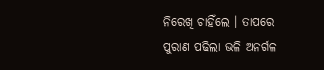ନିରେଖି ଚାହିଁଲେ । ତାପରେ ପୁରାଣ ପଢିଲା ଭଳି ଅନର୍ଗଳ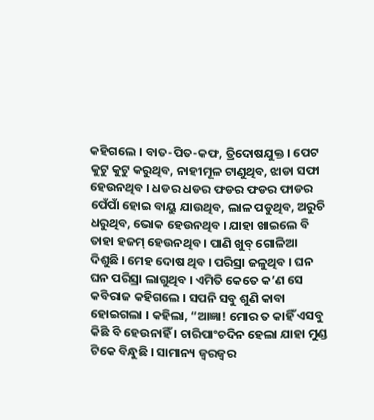କହିଗଲେ । ବାତ-ପିତ-କଫ, ତ୍ରିଦୋଷଯୁକ୍ତ । ପେଟ କୁଟୁ କୁଟୁ କରୁଥିବ, ନାହୀମୂଳ ଟାଣୁଥିବ, ଝାଡା ସଫା ହେଉନଥିବ । ଧଡର ଧଡର ଫଡର ଫଡର ଫାଡର ପେଁପାଁ ହୋଇ ବାୟୁ ଯାଉଥିବ, ଲାଳ ପଡୁଥିବ, ଅରୁଚି ଧରୁଥିବ, ଭୋକ ହେଉନଥିବ । ଯାହା ଖାଇଲେ ବି ତାହା ହଜମ୍ ହେଉନଥିବ । ପାଣି ଖୁବ୍ ଗୋଳିଆ ଦିଶୁଛି । ମେହ ଦୋଷ ଥିବ । ପରିସ୍ରା ଜଳୁଥିବ । ଘନ ଘନ ପରିସ୍ରା ଲାଗୁଥିବ । ଏମିତି କେତେ କ’ଣ ସେ କବିରାଜ କହିଗଲେ । ସପନି ସବୁ ଶୁଣି କାବା ହୋଇଗଲା । କହିଲା, “ଆଜ୍ଞା! ମୋର ତ କାହିଁ ଏସବୁ କିଛି ବି ହେଉନାହିଁ । ଚାରିପାଂଚଦିନ ହେଲା ଯାହା ମୁଣ୍ଡ ଟିକେ ବିନ୍ଧୁଛି । ସାମାନ୍ୟ ଜ୍ୱରଜ୍ୱର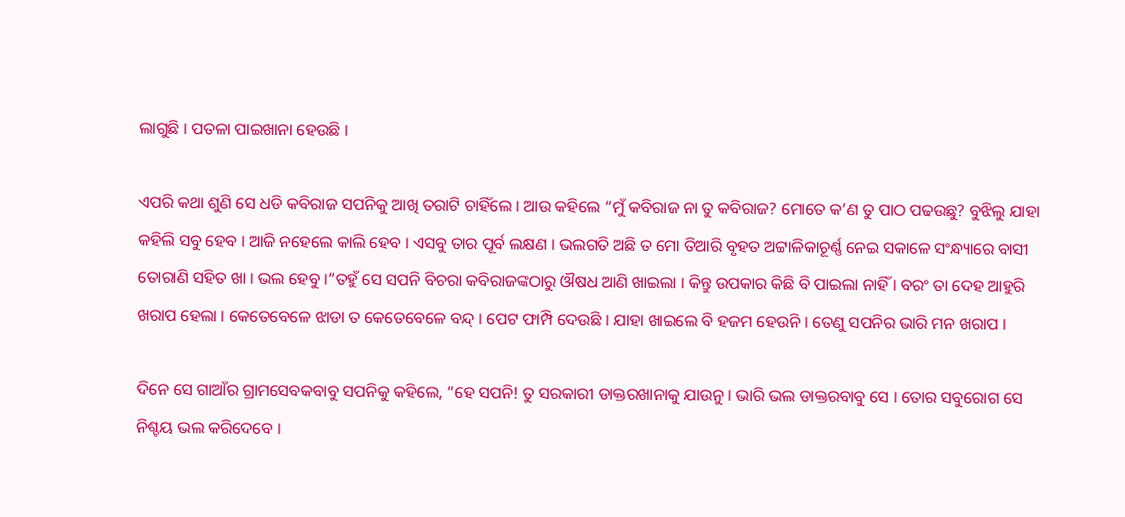ଲାଗୁଛି । ପତଳା ପାଇଖାନା ହେଉଛି ।

ଏପରି କଥା ଶୁଣି ସେ ଧଡି କବିରାଜ ସପନିକୁ ଆଖି ତରାଟି ଚାହିଁଲେ । ଆଉ କହିଲେ “ମୁଁ କବିରାଜ ନା ତୁ କବିରାଜ? ମୋତେ କ’ଣ ତୁ ପାଠ ପଢଉଛୁ? ବୁଝିଲୁ ଯାହା କହିଲି ସବୁ ହେବ । ଆଜି ନହେଲେ କାଲି ହେବ । ଏସବୁ ତାର ପୂର୍ବ ଲକ୍ଷଣ । ଭଲଗତି ଅଛି ତ ମୋ ତିଆରି ବୃହତ ଅଟ୍ଟାଳିକାଚୂର୍ଣ୍ଣ ନେଇ ସକାଳେ ସଂନ୍ଧ୍ୟାରେ ବାସୀ ତୋରାଣି ସହିତ ଖା । ଭଲ ହେବୁ ।”ତହୁଁ ସେ ସପନି ବିଚରା କବିରାଜଙ୍କଠାରୁ ଔଷଧ ଆଣି ଖାଇଲା । କିନ୍ତୁ ଉପକାର କିଛି ବି ପାଇଲା ନାହିଁ । ବରଂ ତା ଦେହ ଆହୁରି ଖରାପ ହେଲା । କେତେବେଳେ ଝାଡା ତ କେତେବେଳେ ବନ୍ଦ୍ । ପେଟ ଫାମ୍ପି ଦେଉଛି । ଯାହା ଖାଇଲେ ବି ହଜମ ହେଉନି । ତେଣୁ ସପନିର ଭାରି ମନ ଖରାପ ।

ଦିନେ ସେ ଗାଆଁର ଗ୍ରାମସେବକବାବୁ ସପନିକୁ କହିଲେ, “ହେ ସପନି! ତୁ ସରକାରୀ ଡାକ୍ତରଖାନାକୁ ଯାଉନୁ । ଭାରି ଭଲ ଡାକ୍ତରବାବୁ ସେ । ତୋର ସବୁରୋଗ ସେ ନିଶ୍ଚୟ ଭଲ କରିଦେବେ ।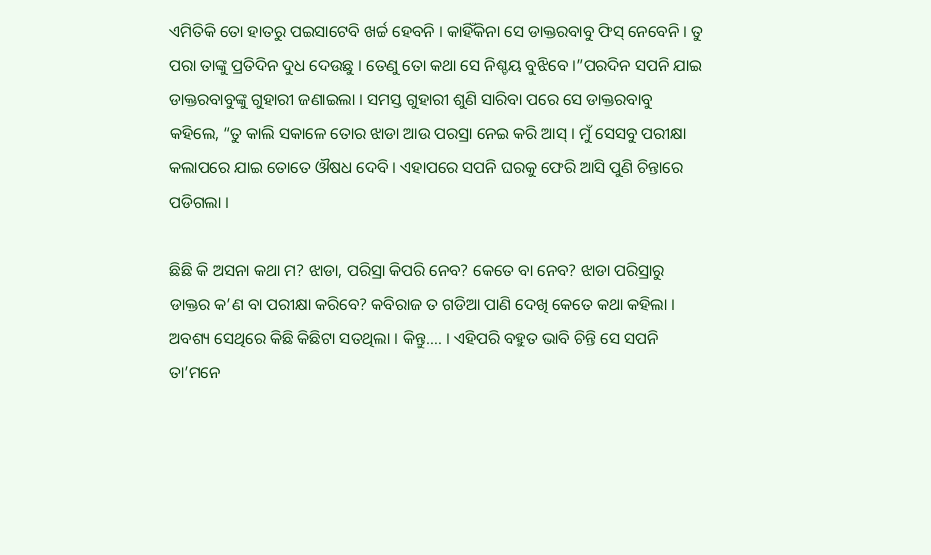ଏମିତିକି ତୋ ହାତରୁ ପଇସାଟେବି ଖର୍ଚ୍ଚ ହେବନି । କାହିଁକିନା ସେ ଡାକ୍ତରବାବୁ ଫିସ୍ ନେବେନି । ତୁ ପରା ତାଙ୍କୁ ପ୍ରତିଦିନ ଦୁଧ ଦେଉଛୁ । ତେଣୁ ତୋ କଥା ସେ ନିଶ୍ଚୟ ବୁଝିବେ ।”ପରଦିନ ସପନି ଯାଇ ଡାକ୍ତରବାବୁଙ୍କୁ ଗୁହାରୀ ଜଣାଇଲା । ସମସ୍ତ ଗୁହାରୀ ଶୁଣି ସାରିବା ପରେ ସେ ଡାକ୍ତରବାବୁ କହିଲେ, “ତୁ କାଲି ସକାଳେ ତୋର ଝାଡା ଆଉ ପରସ୍ରା ନେଇ କରି ଆସ୍ । ମୁଁ ସେସବୁ ପରୀକ୍ଷା କଲାପରେ ଯାଇ ତୋତେ ଔଷଧ ଦେବି । ଏହାପରେ ସପନି ଘରକୁ ଫେରି ଆସି ପୁଣି ଚିନ୍ତାରେ ପଡିଗଲା ।

ଛିଛି କି ଅସନା କଥା ମ? ଝାଡା, ପରିସ୍ରା କିପରି ନେବ? କେତେ ବା ନେବ? ଝାଡା ପରିସ୍ରାରୁ ଡାକ୍ତର କ’ଣ ବା ପରୀକ୍ଷା କରିବେ? କବିରାଜ ତ ଗଡିଆ ପାଣି ଦେଖି କେତେ କଥା କହିଲା । ଅବଶ୍ୟ ସେଥିରେ କିଛି କିଛିଟା ସତଥିଲା । କିନ୍ତୁ…. । ଏହିପରି ବହୁତ ଭାବି ଚିନ୍ତି ସେ ସପନି ତା’ମନେ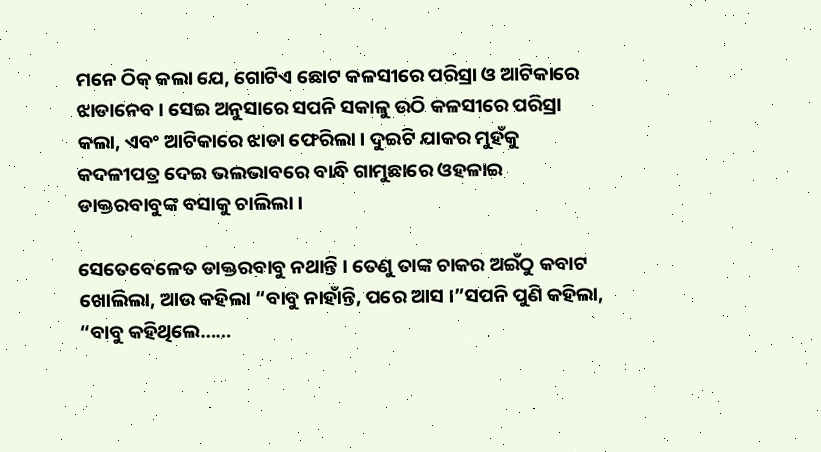ମନେ ଠିକ୍ କଲା ଯେ, ଗୋଟିଏ ଛୋଟ କଳସୀରେ ପରିସ୍ରା ଓ ଆଟିକାରେ ଝାଡାନେବ । ସେଇ ଅନୁସାରେ ସପନି ସକାଳୁ ଉଠି କଳସୀରେ ପରିସ୍ରା କଲା, ଏବଂ ଆଟିକାରେ ଝାଡା ଫେରିଲା । ଦୁଇଟି ଯାକର ମୁହଁକୁ କଦଳୀପତ୍ର ଦେଇ ଭଲଭାବରେ ବାନ୍ଧି ଗାମୁଛାରେ ଓହଳାଇ ଡାକ୍ତରବାବୁଙ୍କ ବସାକୁ ଚାଲିଲା ।

ସେତେବେଳେତ ଡାକ୍ତରବାବୁ ନଥାନ୍ତି । ତେଣୁ ତାଙ୍କ ଚାକର ଅଇଁଠୁ କବାଟ ଖୋଲିଲା, ଆଉ କହିଲା “ବାବୁ ନାହାଁନ୍ତି, ପରେ ଆସ ।”ସପନି ପୁଣି କହିଲା, “ବାବୁ କହିଥିଲେ……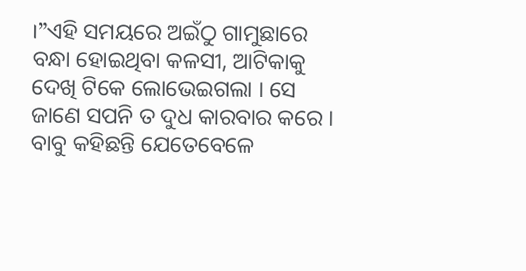।”ଏହି ସମୟରେ ଅଇଁଠୁ ଗାମୁଛାରେ ବନ୍ଧା ହୋଇଥିବା କଳସୀ, ଆଟିକାକୁ ଦେଖି ଟିକେ ଲୋଭେଇଗଲା । ସେ ଜାଣେ ସପନି ତ ଦୁଧ କାରବାର କରେ । ବାବୁ କହିଛନ୍ତି ଯେତେବେଳେ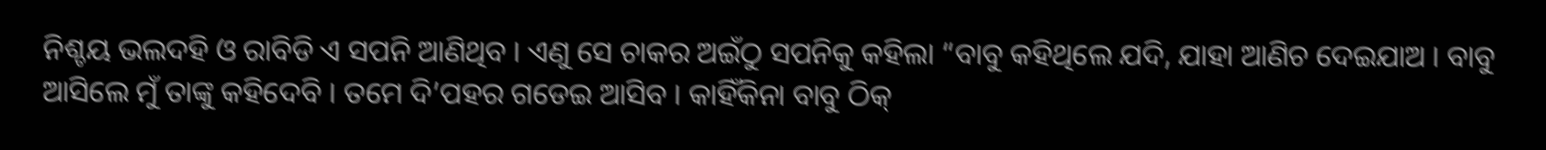ନିଶ୍ଚୟ ଭଲଦହି ଓ ରାବିଡି ଏ ସପନି ଆଣିଥିବ । ଏଣୁ ସେ ଚାକର ଅଇଁଠୁ ସପନିକୁ କହିଲା “ବାବୁ କହିଥିଲେ ଯଦି, ଯାହା ଆଣିଚ ଦେଇଯାଅ । ବାବୁ ଆସିଲେ ମୁଁ ତାଙ୍କୁ କହିଦେବି । ତମେ ଦି’ପହର ଗଡେଇ ଆସିବ । କାହିଁକିନା ବାବୁ ଠିକ୍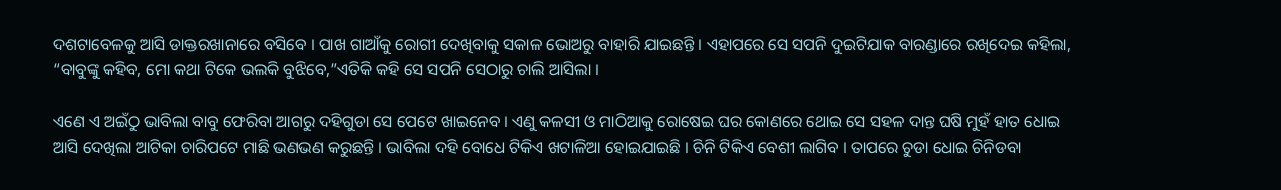ଦଶଟାବେଳକୁ ଆସି ଡାକ୍ତରଖାନାରେ ବସିବେ । ପାଖ ଗାଆଁକୁ ରୋଗୀ ଦେଖିବାକୁ ସକାଳ ଭୋଅରୁ ବାହାରି ଯାଇଛନ୍ତି । ଏହାପରେ ସେ ସପନି ଦୁଇଟିଯାକ ବାରଣ୍ଡାରେ ରଖିଦେଇ କହିଲା, “ବାବୁଙ୍କୁ କହିବ, ମୋ କଥା ଟିକେ ଭଲକି ବୁଝିବେ,”ଏତିକି କହି ସେ ସପନି ସେଠାରୁ ଚାଲି ଆସିଲା ।

ଏଣେ ଏ ଅଇଁଠୁ ଭାବିଲା ବାବୁ ଫେରିବା ଆଗରୁ ଦହିଗୁଡା ସେ ପେଟେ ଖାଇନେବ । ଏଣୁ କଳସୀ ଓ ମାଠିଆକୁ ରୋଷେଇ ଘର କୋଣରେ ଥୋଇ ସେ ସହଳ ଦାନ୍ତ ଘଷି ମୁହଁ ହାତ ଧୋଇ ଆସି ଦେଖିଲା ଆଟିକା ଚାରିପଟେ ମାଛି ଭଣଭଣ କରୁଛନ୍ତି । ଭାବିଲା ଦହି ବୋଧେ ଟିକିଏ ଖଟାଳିଆ ହୋଇଯାଇଛି । ଚିନି ଟିକିଏ ବେଶୀ ଲାଗିବ । ତାପରେ ଚୁଡା ଧୋଇ ଚିନିଡବା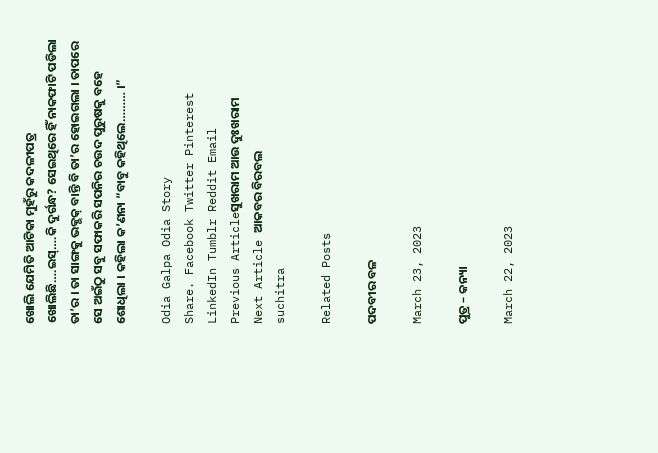ଖୋଲି ଯେମିତି ଆଟିକା ମୁହଁରୁ କଦଳୀପତ୍ର ଖୋଲିଛି….ଇସ୍….କି ଦୁର୍ଗନ୍ଧ? ସେଇଥିରେ ହିଁ ନାକଫାଟି ପଡିଲା ତା’ର । ତା ସାଙ୍ଗକୁ ଭକ୍ଭକ୍ ବାନ୍ତି ବି ତା’ର ହୋଇଗଲା । ତାପରେ ସେ ଅଇଁଠୁ ସବୁ ସଫାକରି ସପନିର ଚଉଦ ପୁରୁଷକୁ ବହେ ଶୋଧିଲା । କହିଲା କ’ଣନା “ବାବୁ କହିଥିଲେ……… ।”

Odia Galpa Odia Story
Share. Facebook Twitter Pinterest LinkedIn Tumblr Reddit Email
Previous Articleସୁଖରାମ ଆଉ ଦୁଃଖରାମ
Next Article ଆକବର ବିରବଲ
suchitra

Related Posts

ପଦବୀର ବଳ

March 23, 2023

ପୁତ୍ର – କନ୍ୟା

March 22, 2023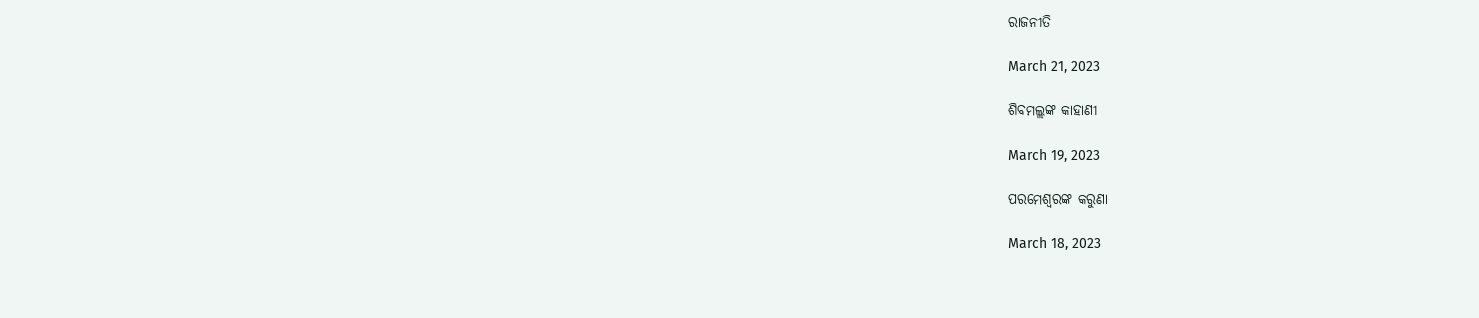ରାଜନୀତି

March 21, 2023

ଶିବମଲ୍ଲଙ୍କ କାହାଣୀ

March 19, 2023

ପରମେଶ୍ୱରଙ୍କ କରୁଣା

March 18, 2023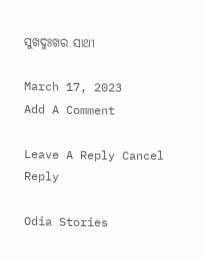ସୁଖଦୁଃଖର ସାଥୀ

March 17, 2023
Add A Comment

Leave A Reply Cancel Reply

Odia Stories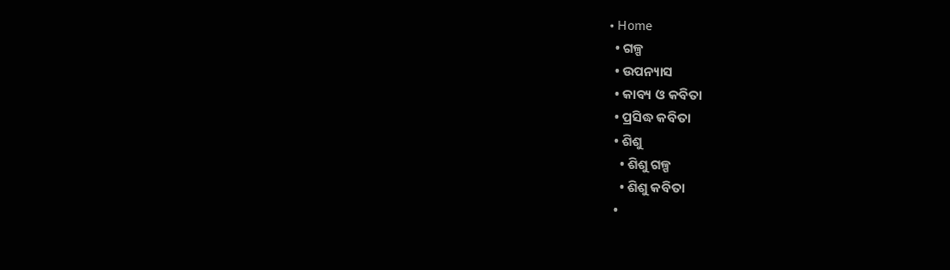• Home
  • ଗଳ୍ପ
  • ଉପନ୍ୟାସ
  • କାବ୍ୟ ଓ କବିତା
  • ପ୍ରସିଦ୍ଧ କବିତା
  • ଶିଶୁ
    • ଶିଶୁ ଗଳ୍ପ
    • ଶିଶୁ କବିତା
  •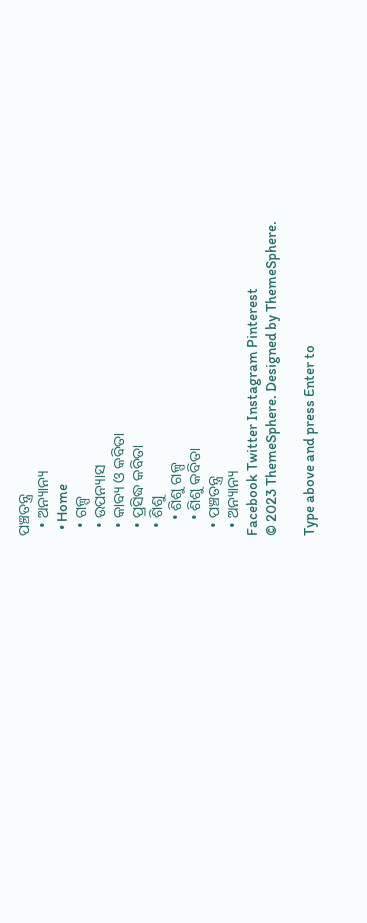ପଞ୍ଚତନ୍ତ୍ର
  • ଅନ୍ୟାନ୍ୟ
  • Home
  • ଗଳ୍ପ
  • ଉପନ୍ୟାସ
  • କାବ୍ୟ ଓ କବିତା
  • ପ୍ରସିଦ୍ଧ କବିତା
  • ଶିଶୁ
    • ଶିଶୁ ଗଳ୍ପ
    • ଶିଶୁ କବିତା
  • ପଞ୍ଚତନ୍ତ୍ର
  • ଅନ୍ୟାନ୍ୟ
Facebook Twitter Instagram Pinterest
© 2023 ThemeSphere. Designed by ThemeSphere.

Type above and press Enter to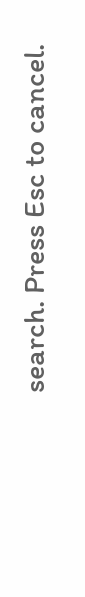search. Press Esc to cancel.